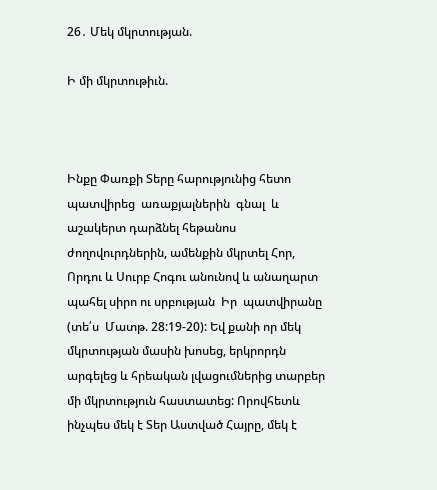26․ Մեկ մկրտության.

Ի մի մկրտութիւն.



Ինքը Փառքի Տերը հարությունից հետո պատվիրեց  առաքյալներին  գնալ  և  աշակերտ դարձնել հեթանոս ժողովուրդներին, ամենքին մկրտել Հոր, Որդու և Սուրբ Հոգու անունով և անաղարտ պահել սիրո ու սրբության  Իր  պատվիրանը  (տե՛ս  Մատթ. 28:19-20): Եվ քանի որ մեկ մկրտության մասին խոսեց, երկրորդն արգելեց և հրեական լվացումներից տարբեր մի մկրտություն հաստատեց: Որովհետև ինչպես մեկ է Տեր Աստված Հայրը, մեկ է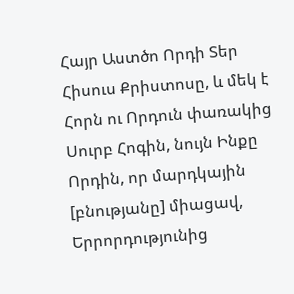Հայր Աստծո Որդի Տեր Հիսուս Քրիստոսը, և մեկ է Հորն ու Որդուն փառակից Սուրբ Հոգին, նույն Ինքը Որդին, որ մարդկային [բնությանը] միացավ, Երրորդությունից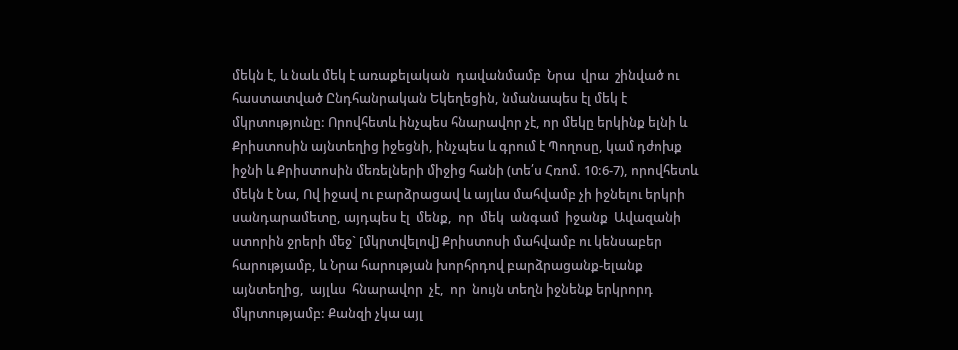մեկն է, և նաև մեկ է առաքելական  դավանմամբ  Նրա  վրա  շինված ու հաստատված Ընդհանրական Եկեղեցին, նմանապես էլ մեկ է մկրտությունը: Որովհետև ինչպես հնարավոր չէ, որ մեկը երկինք ելնի և Քրիստոսին այնտեղից իջեցնի, ինչպես և գրում է Պողոսը, կամ դժոխք իջնի և Քրիստոսին մեռելների միջից հանի (տե՛ս Հռոմ. 10:6-7), որովհետև մեկն է Նա, Ով իջավ ու բարձրացավ և այլևս մահվամբ չի իջնելու երկրի սանդարամետը, այդպես էլ  մենք,  որ  մեկ  անգամ  իջանք  Ավազանի ստորին ջրերի մեջ` [մկրտվելով] Քրիստոսի մահվամբ ու կենսաբեր հարությամբ, և Նրա հարության խորհրդով բարձրացանք-ելանք այնտեղից,  այլևս  հնարավոր  չէ,  որ  նույն տեղն իջնենք երկրորդ մկրտությամբ: Քանզի չկա այլ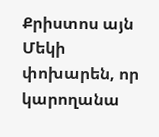Քրիստոս այն Մեկի փոխարեն, որ կարողանա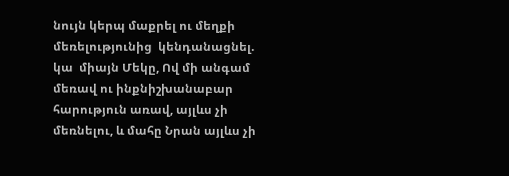նույն կերպ մաքրել ու մեղքի մեռելությունից  կենդանացնել.  կա  միայն Մեկը, Ով մի անգամ մեռավ ու ինքնիշխանաբար հարություն առավ, այլևս չի մեռնելու, և մահը Նրան այլևս չի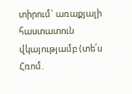տիրում` առաքյալի հաստատուն վկայությամբ (տե՛ս Հռոմ.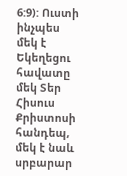6:9): Ուստի ինչպես մեկ է Եկեղեցու հավատը մեկ Տեր Հիսուս Քրիստոսի հանդեպ, մեկ է նաև սրբարար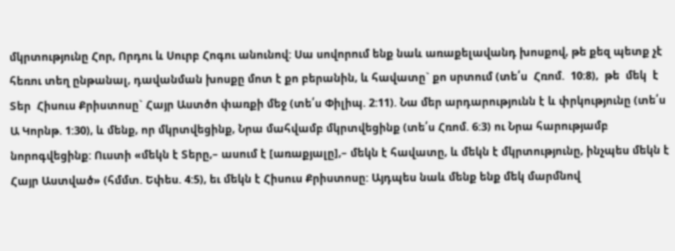մկրտությունը Հոր, Որդու և Սուրբ Հոգու անունով: Սա սովորում ենք նաև առաքելավանդ խոսքով, թե քեզ պետք չէ հեռու տեղ ընթանալ, դավանման խոսքը մոտ է քո բերանին, և հավատը` քո սրտում (տե՛ս  Հռոմ.  10:8),  թե  մեկ  է  Տեր  Հիսուս Քրիստոսը` Հայր Աստծո փառքի մեջ (տե՛ս Փիլիպ. 2:11). Նա մեր արդարությունն է և փրկությունը (տե՛ս Ա Կորնթ. 1:30), և մենք, որ մկրտվեցինք, Նրա մահվամբ մկրտվեցինք (տե՛ս Հռոմ. 6:3) ու Նրա հարությամբ նորոգվեցինք: Ուստի «մեկն է Տերը,– ասում է [առաքյալը],– մեկն է հավատը, և մեկն է մկրտությունը, ինչպես մեկն է Հայր Աստված» (հմմտ. Եփես. 4:5), եւ մեկն է Հիսուս Քրիստոսը: Այդպես նաև մենք ենք մեկ մարմնով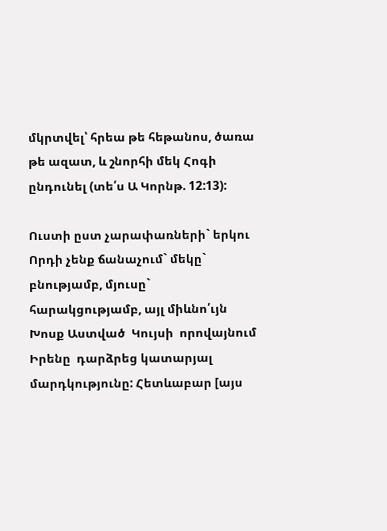մկրտվել՝ հրեա թե հեթանոս, ծառա թե ազատ, և շնորհի մեկ Հոգի ընդունել (տե՛ս Ա Կորնթ. 12:13):

Ուստի ըստ չարափառների` երկու Որդի չենք ճանաչում` մեկը` բնությամբ, մյուսը` հարակցությամբ, այլ միևնո՛ւյն Խոսք Աստված  Կույսի  որովայնում  Իրենը  դարձրեց կատարյալ մարդկությունը: Հետևաբար [այս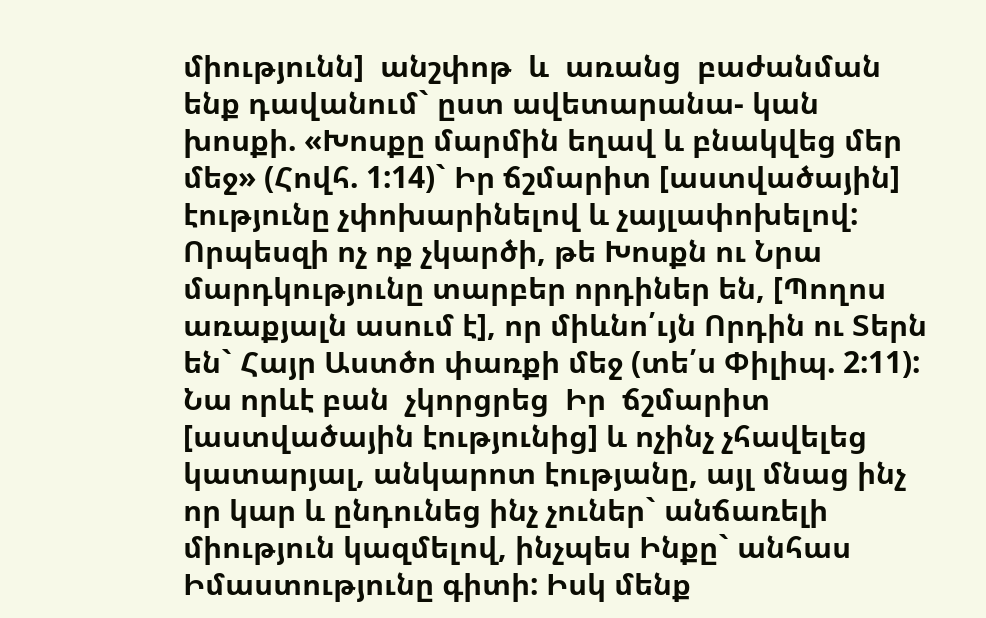միությունն]  անշփոթ  և  առանց  բաժանման ենք դավանում` ըստ ավետարանա- կան խոսքի. «Խոսքը մարմին եղավ և բնակվեց մեր մեջ» (Հովհ. 1:14)` Իր ճշմարիտ [աստվածային] էությունը չփոխարինելով և չայլափոխելով: Որպեսզի ոչ ոք չկարծի, թե Խոսքն ու Նրա մարդկությունը տարբեր որդիներ են, [Պողոս առաքյալն ասում է], որ միևնո՛ւյն Որդին ու Տերն են` Հայր Աստծո փառքի մեջ (տե՛ս Փիլիպ. 2:11): Նա որևէ բան  չկորցրեց  Իր  ճշմարիտ  [աստվածային էությունից] և ոչինչ չհավելեց կատարյալ, անկարոտ էությանը, այլ մնաց ինչ որ կար և ընդունեց ինչ չուներ` անճառելի միություն կազմելով, ինչպես Ինքը` անհաս Իմաստությունը գիտի: Իսկ մենք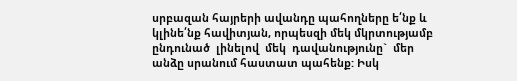սրբազան հայրերի ավանդը պահողները ե՛նք և կլինե՛նք հավիտյան, որպեսզի մեկ մկրտությամբ ընդունած  լինելով  մեկ  դավանությունը`  մեր անձը սրանում հաստատ պահենք: Իսկ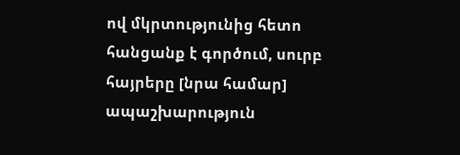ով մկրտությունից հետո հանցանք է գործում, սուրբ հայրերը [նրա համար] ապաշխարություն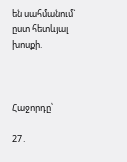են սահմանում` ըստ հետևյալ խոսքի.



Հաջորդը՝

27․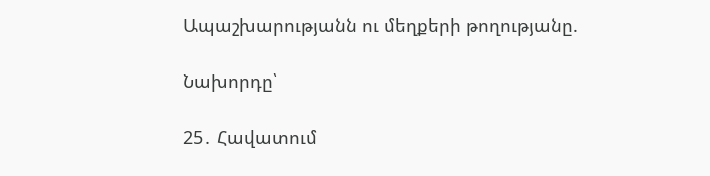Ապաշխարությանն ու մեղքերի թողությանը.

Նախորդը՝

25․ Հավատում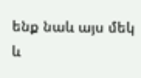ենք նաև այս մեկ և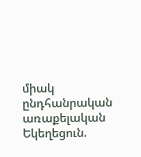միակ ընդհանրական առաքելական Եկեղեցուն.